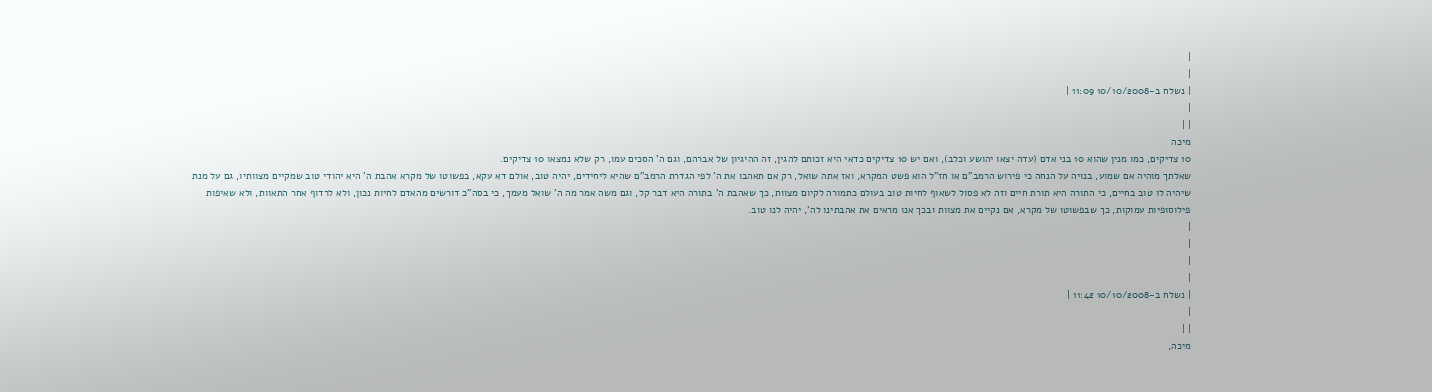|
|
| נשלח ב-10/10/2008 11:09 |
|
| |
מיכה
10 צדיקים, כמו מנין שהוא 10 בני אדם (עדה יצאו יהושע וכלב), ואם יש 10 צדיקים כדאי היא זכותם להגין, זה ההיגיון של אברהם, וגם ה' הסכים עמו, רק שלא נמצאו 10 צדיקים.
שאלתך מוהיה אם שמוע, בנויה על הנחה כי פירוש הרמב"ם או חז"ל הוא פשט המקרא, ואז אתה שואל, רק אם תאהבו את ה' לפי הגדרת הרמב"ם שהיא ליחידים, יהיה טוב, אולם דא עקא, בפשוטו של מקרא אהבת ה' היא יהודי טוב שמקיים מצוותיו, גם על מנת שיהיה לו טוב בחיים, כי התורה היא תורת חיים וזה לא פסול לשאוף לחיות טוב בעולם כתמורה לקיום מצוות, כך שאהבת ה' בתורה היא דבר קל, וגם משה אמר מה ה' שואל מעמך, כי בסה"כ דורשים מהאדם לחיות נכון, ולא לרדוף אחר התאוות, ולא שאיפות פילוסופיות עמוקות, כך שבפשוטו של מקרא, אם נקיים את מצוות ובכך אנו מראים את אהבתינו לה', יהיה לנו טוב.
|
|
|
|
| נשלח ב-10/10/2008 11:42 |
|
| |
מיכה,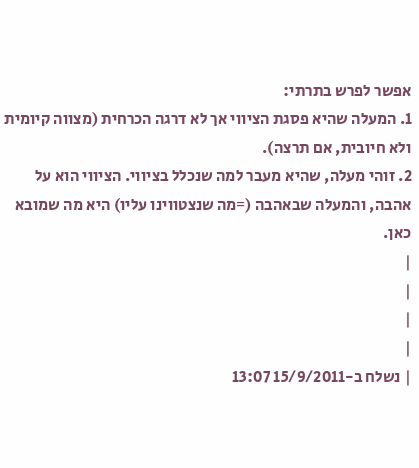אפשר לפרש בתרתי:
1. המעלה שהיא פסגת הציווי אך לא דרגה הכרחית (מצווה קיומית ולא חיובית, אם תרצה).
2. זוהי מעלה, שהיא מעבר למה שנכלל בציווי. הציווי הוא על אהבה, והמעלה שבאהבה (=מה שנצטווינו עליו) היא מה שמובא כאן.
|
|
|
|
| נשלח ב-15/9/2011 13:07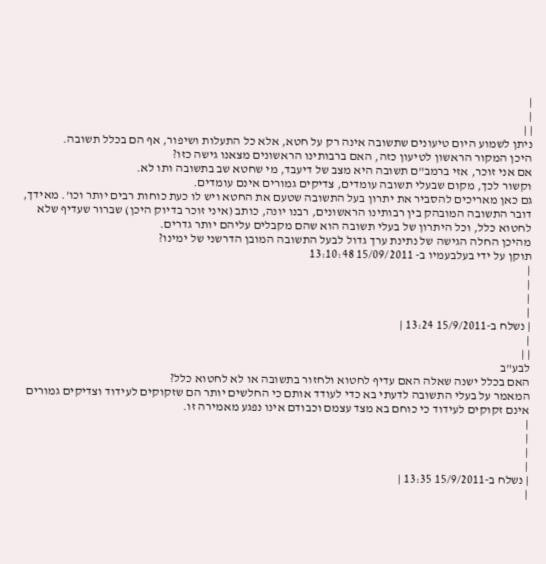|
|
| |
ניתן לשמוע היום טיעונים שתשובה אינה רק על חטא, אלא כל התעלות ושיפור, אף הם בכלל תשובה.
היכן המקור הראשון לטיעון כזה, האם ברבותינו הראשונים מצאנו גישה כזו?
אם אני זוכר, אזי ברמב"ם תשובה היא מצב של דיעבד, מי שחטא שב בתשובה ותו לא.
וקשור לכך, מקום שבעלי תשובה עומדים, צדיקים גמורים אינם עומדים.
גם כאן מאריכים להסביר את יתרון בעל התשובה שטעם את החטא ויש לו כעת כוחות רבים יותר וכו'. מאידך, דובר התשובה המובהק בין רבותינו הראשונים, רבנו יונה, כותב (איני זוכר בדיוק היכן) שברור שעדיף שלא לחטוא כלל, וכל היתרון של בעלי תשובה הוא שהם מקבלים עליהם יותר גדרים.
מהיכן החלה הגישה של נתינת ערך גדול לבעל התשובה המובן הדרשני של ימינו?
תוקן על ידי בעלבעמיו ב- 15/09/2011 13:10:48
|
|
|
|
| נשלח ב-15/9/2011 13:24 |
|
| |
לבע"ב
האם בכלל ישנה שאלה האם עדיף לחטוא ולחזור בתשובה או לא לחטוא כלל?
המאמר על בעלי התשובה לדעתי בא כדי לעודד אותם כי החלשים יותר הם שזקוקים לעידוד וצדיקים גמורים אינם זקוקים לעידוד כי כוחם בא מצד עצמם וכבודם אינו נפגע מאמירה זו.
|
|
|
|
| נשלח ב-15/9/2011 13:35 |
|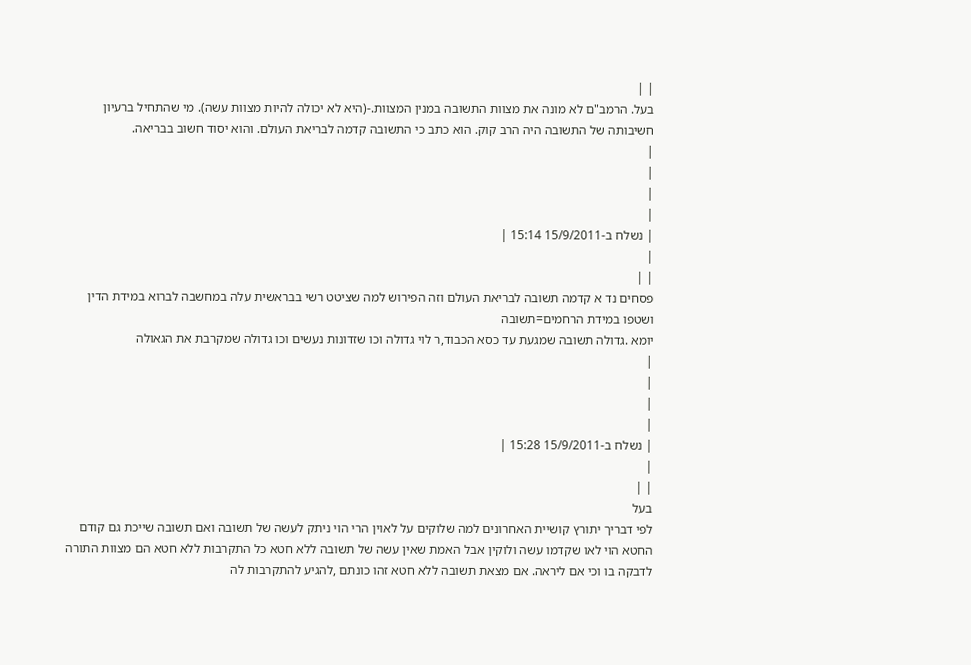| |
בעל. הרמב"ם לא מונה את מצוות התשובה במנין המצוות.-(היא לא יכולה להיות מצוות עשה). מי שהתחיל ברעיון חשיבותה של התשובה היה הרב קוק. הוא כתב כי התשובה קדמה לבריאת העולם. והוא יסוד חשוב בבריאה.
|
|
|
|
| נשלח ב-15/9/2011 15:14 |
|
| |
פסחים נד א קדמה תשובה לבריאת העולם וזה הפירוש למה שציטט רשי בבראשית עלה במחשבה לברוא במידת הדין ושטפו במידת הרחמים=תשובה
יומא .גדולה תשובה שמגעת עד כסא הכבוד,ר לוי גדולה וכו שזדונות נעשים וכו גדולה שמקרבת את הגאולה
|
|
|
|
| נשלח ב-15/9/2011 15:28 |
|
| |
בעל
לפי דבריך יתורץ קושיית האחרונים למה שלוקים על לאוין הרי הוי ניתק לעשה של תשובה ואם תשובה שייכת גם קודם החטא הוי לאו שקדמו עשה ולוקין אבל האמת שאין עשה של תשובה ללא חטא כל התקרבות ללא חטא הם מצוות התורה לדבקה בו וכי אם ליראה. אם מצאת תשובה ללא חטא זהו כונתם ,להגיע להתקרבות לה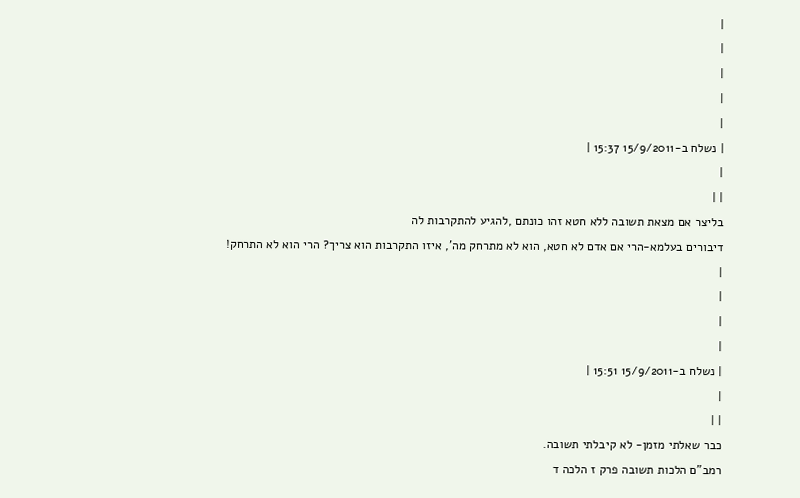|
|
|
|
|
| נשלח ב-15/9/2011 15:37 |
|
| |
בליצר אם מצאת תשובה ללא חטא זהו כונתם ,להגיע להתקרבות לה
דיבורים בעלמא-הרי אם אדם לא חטא, הוא לא מתרחק מה', איזו התקרבות הוא צריך? הרי הוא לא התרחק!
|
|
|
|
| נשלח ב-15/9/2011 15:51 |
|
| |
כבר שאלתי מזמן- לא קיבלתי תשובה.
רמב"ם הלכות תשובה פרק ז הלכה ד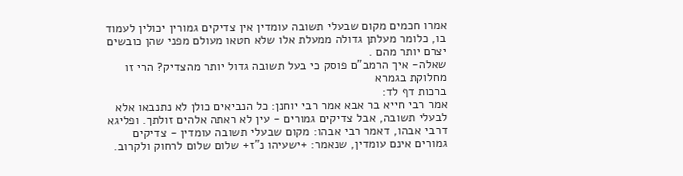אמרו חכמים מקום שבעלי תשובה עומדין אין צדיקים גמורין יכולין לעמוד בו, כלומר מעלתן גדולה ממעלת אלו שלא חטאו מעולם מפני שהן כובשים יצרם יותר מהם .
שאלה- איך הרמב"ם פוסק כי בעל תשובה גדול יותר מהצדיק? הרי זו מחלוקת בגמרא
ברכות דף לד:
אמר רבי חייא בר אבא אמר רבי יוחנן: כל הנביאים כולן לא נתנבאו אלא לבעלי תשובה, אבל צדיקים גמורים - עין לא ראתה אלהים זולתך. ופליגא דרבי אבהו, דאמר רבי אבהו: מקום שבעלי תשובה עומדין - צדיקים גמורים אינם עומדין, שנאמר: +ישעיהו נ"ז+ שלום שלום לרחוק ולקרוב.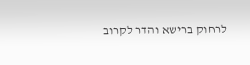לרחוק ברישא והדר לקרוב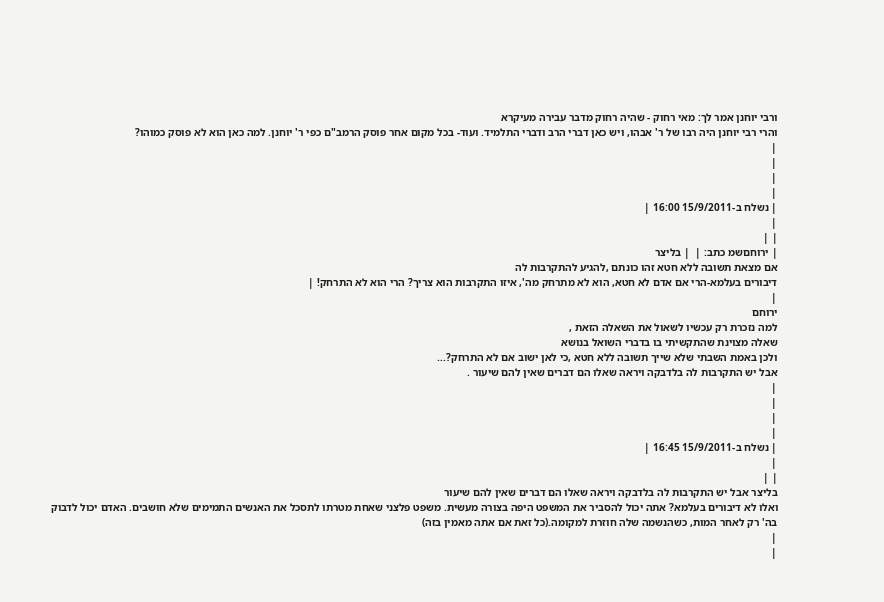ורבי יוחנן אמר לך: מאי רחוק - שהיה רחוק מדבר עבירה מעיקרא
והרי רבי יוחנן היה רבו של ר' אבהו, ויש כאן דברי הרב ודברי התלמיד. ועוד- בכל מקום אחר פוסק הרמב"ם כפי ר' יוחנן. למה כאן הוא לא פוסק כמוהו?
|
|
|
|
| נשלח ב-15/9/2011 16:00 |
|
| |
| ירוחםשמ כתב: |  | בליצר
אם מצאת תשובה ללא חטא זהו כונתם ,להגיע להתקרבות לה
דיבורים בעלמא-הרי אם אדם לא חטא, הוא לא מתרחק מה', איזו התקרבות הוא צריך? הרי הוא לא התרחק! |
|
ירוחם
למה נזכרת רק עכשיו לשאול את השאלה הזאת ,
שאלה מצוינת שהתקשיתי בו בדברי השואל בנושא
ולכן באמת השבתי שלא שייך תשובה ללא חטא ,כי לאן ישוב אם לא התרחק?...
אבל יש התקרבות לה בלדבקה ויראה שאלו הם דברים שאין להם שיעור .
|
|
|
|
| נשלח ב-15/9/2011 16:45 |
|
| |
בליצר אבל יש התקרבות לה בלדבקה ויראה שאלו הם דברים שאין להם שיעור
ואלו לא דיבורים בעלמא? אתה יכול להסביר את המשפט היפה בצורה מעשית. משפט פלצני שאחת מטרתו לתסכל את האנשים התמימים שלא חושבים. האדם יכול לדבוק בה' רק לאחר המות, כשהנשמה שלה חוזרת למקומה.(כל זאת אם אתה מאמין בזה)
|
|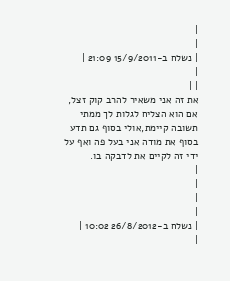|
|
| נשלח ב-15/9/2011 21:09 |
|
| |
את זה אני משאיר להרב קוק זצל, אם הוא הצליח לגלות לך ממתי תשובה קיימת,אולי בסוף גם תדע בסוף את מודה אני בעל פה ואף על ידי זה לקיים את לדבקה בו.
|
|
|
|
| נשלח ב-26/8/2012 10:02 |
|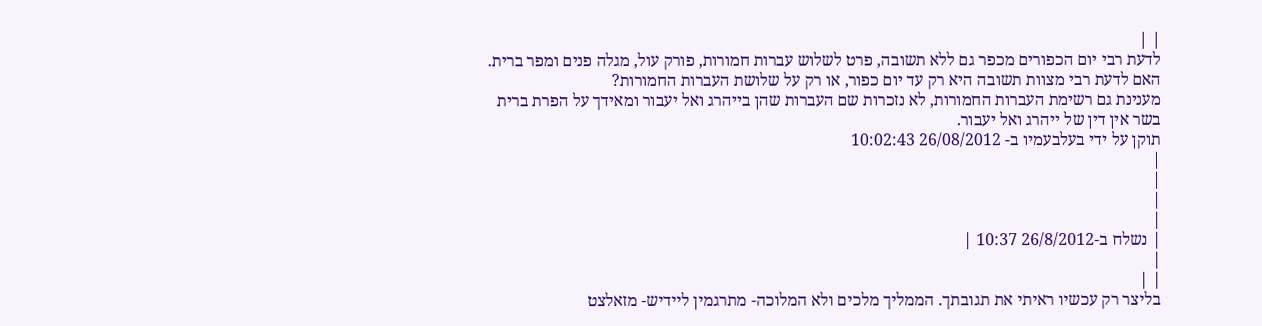| |
לדעת רבי יום הכפורים מכפר גם ללא תשובה, פרט לשלוש עברות חמורות, פורק עול, מגלה פנים ומפר ברית.
האם לדעת רבי מצוות תשובה היא רק עד יום כפור, או רק על שלושת העברות החמורות?
מענינת גם רשימת העברות החמורות, לא נזכרות שם העברות שהן בייהרג ואל יעבור ומאידך על הפרת ברית בשר אין דין של ייהרג ואל יעבור.
תוקן על ידי בעלבעמיו ב- 26/08/2012 10:02:43
|
|
|
|
| נשלח ב-26/8/2012 10:37 |
|
| |
בליצר רק עכשיו ראיתי את תגובתך. הממליך מלכים ולא המלוכה- מתרגמין ליידיש- מזאלצט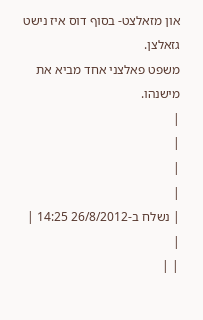און מזאלצט- בסוף דוס איז נישט גזאלצן.
משפט פאלצני אחד מביא את מישנהו.
|
|
|
|
| נשלח ב-26/8/2012 14:25 |
|
| |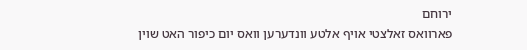ירוחם
פארוואס זאלצטי אויף אלטע וונדערען וואס יום כיפור האט שוין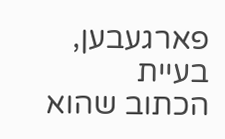פארגעבען,
בעיית הכתוב שהוא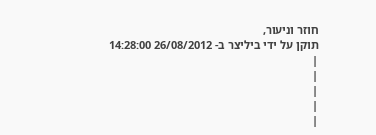חוזר וניעור,
תוקן על ידי ביליצר ב- 26/08/2012 14:28:00
|
|
|
|
|